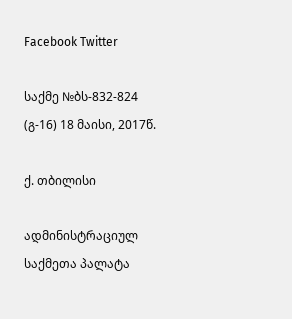Facebook Twitter

საქმე №ბს-832-824 (გ-16) 18 მაისი, 2017წ.

ქ. თბილისი

ადმინისტრაციულ საქმეთა პალატა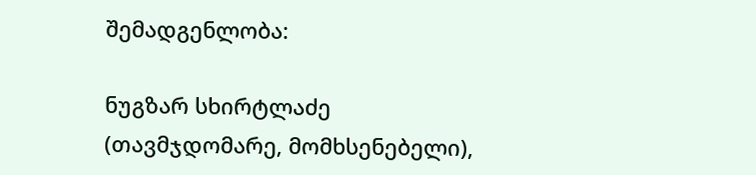შემადგენლობა:

ნუგზარ სხირტლაძე (თავმჯდომარე, მომხსენებელი),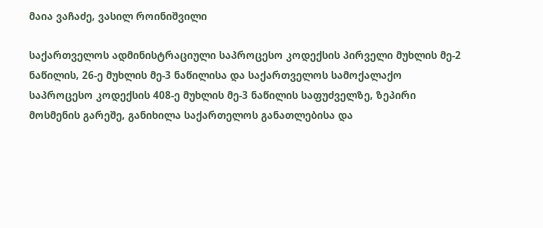მაია ვაჩაძე, ვასილ როინიშვილი

საქართველოს ადმინისტრაციული საპროცესო კოდექსის პირველი მუხლის მე-2 ნაწილის, 26-ე მუხლის მე-3 ნაწილისა და საქართველოს სამოქალაქო საპროცესო კოდექსის 408-ე მუხლის მე-3 ნაწილის საფუძველზე, ზეპირი მოსმენის გარეშე, განიხილა საქართელოს განათლებისა და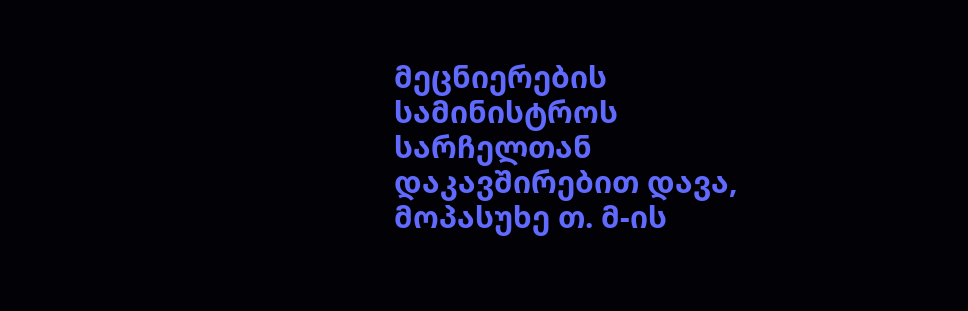მეცნიერების სამინისტროს სარჩელთან დაკავშირებით დავა, მოპასუხე თ. მ-ის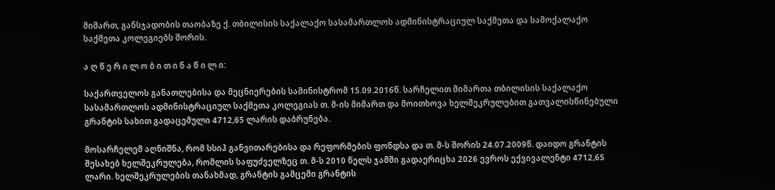მიმართ, განსჯადობის თაობაზე ქ. თბილისის საქალაქო სასამართლოს ადმინისტრაციულ საქმეთა და სამოქალაქო საქმეთა კოლეგიებს შორის.

ა ღ წ ე რ ი ლ ო ბ ი თ ი ნ ა წ ი ლ ი:

საქართველოს განათლებისა და მეცნიერების სამინისტრომ 15.09.2016წ. სარჩელით მიმართა თბილისის საქალაქო სასამართლოს ადმინისტრაციულ საქმეთა კოლეგიას თ. მ-ის მიმართ და მოითხოვა ხელშეკრულებით გათვალისწინებული გრანტის სახით გადაცემული 4712,65 ლარის დაბრუნება.

მოსარჩელემ აღნიშნა, რომ სსიპ განვითარებისა და რეფორმების ფონდსა და თ. მ-ს შორის 24.07.2009წ. დაიდო გრანტის შესახებ ხელშეკრულება, რომლის საფუძველზეც თ. მ-ს 2010 წელს ჯამში გადაერიცხა 2026 ევროს ექვივალენტი 4712,65 ლარი. ხელშეკრულების თანახმად, გრანტის გამცემი გრანტის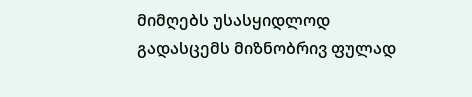მიმღებს უსასყიდლოდ გადასცემს მიზნობრივ ფულად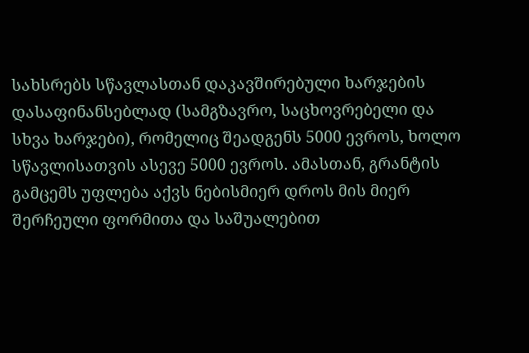სახსრებს სწავლასთან დაკავშირებული ხარჯების დასაფინანსებლად (სამგზავრო, საცხოვრებელი და სხვა ხარჯები), რომელიც შეადგენს 5000 ევროს, ხოლო სწავლისათვის ასევე 5000 ევროს. ამასთან, გრანტის გამცემს უფლება აქვს ნებისმიერ დროს მის მიერ შერჩეული ფორმითა და საშუალებით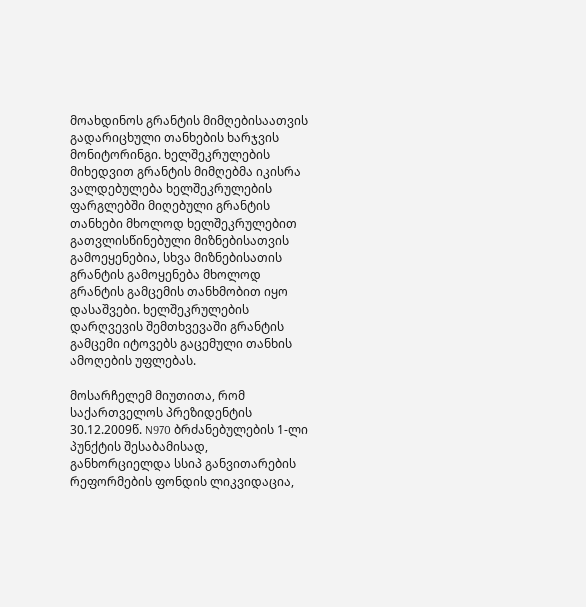მოახდინოს გრანტის მიმღებისაათვის გადარიცხული თანხების ხარჯვის მონიტორინგი. ხელშეკრულების მიხედვით გრანტის მიმღებმა იკისრა ვალდებულება ხელშეკრულების ფარგლებში მიღებული გრანტის თანხები მხოლოდ ხელშეკრულებით გათვლისწინებული მიზნებისათვის გამოეყენებია, სხვა მიზნებისათის გრანტის გამოყენება მხოლოდ გრანტის გამცემის თანხმობით იყო დასაშვები. ხელშეკრულების დარღვევის შემთხვევაში გრანტის გამცემი იტოვებს გაცემული თანხის ამოღების უფლებას.

მოსარჩელემ მიუთითა, რომ საქართველოს პრეზიდენტის 30.12.2009წ. N970 ბრძანებულების 1-ლი პუნქტის შესაბამისად, განხორციელდა სსიპ განვითარების რეფორმების ფონდის ლიკვიდაცია,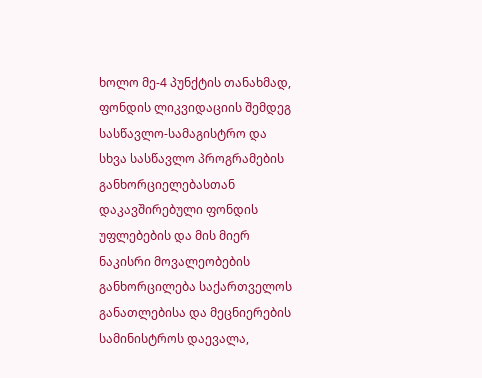ხოლო მე-4 პუნქტის თანახმად, ფონდის ლიკვიდაციის შემდეგ სასწავლო-სამაგისტრო და სხვა სასწავლო პროგრამების განხორციელებასთან დაკავშირებული ფონდის უფლებების და მის მიერ ნაკისრი მოვალეობების განხორცილება საქართველოს განათლებისა და მეცნიერების სამინისტროს დაევალა,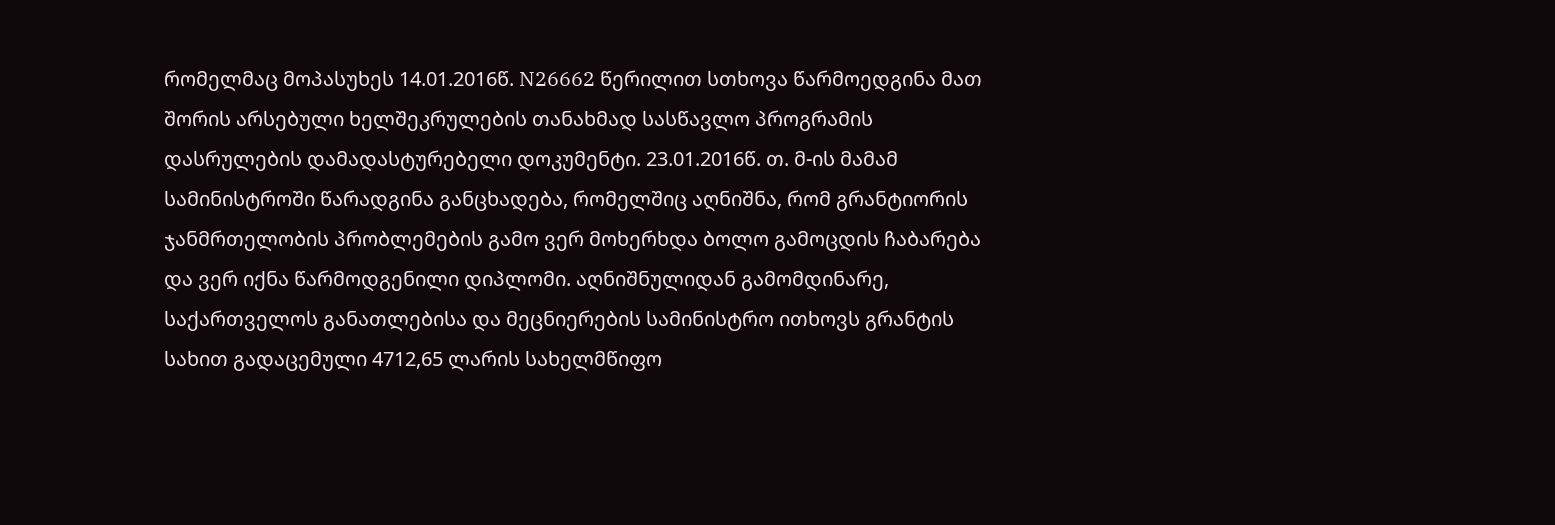რომელმაც მოპასუხეს 14.01.2016წ. N26662 წერილით სთხოვა წარმოედგინა მათ შორის არსებული ხელშეკრულების თანახმად სასწავლო პროგრამის დასრულების დამადასტურებელი დოკუმენტი. 23.01.2016წ. თ. მ-ის მამამ სამინისტროში წარადგინა განცხადება, რომელშიც აღნიშნა, რომ გრანტიორის ჯანმრთელობის პრობლემების გამო ვერ მოხერხდა ბოლო გამოცდის ჩაბარება და ვერ იქნა წარმოდგენილი დიპლომი. აღნიშნულიდან გამომდინარე, საქართველოს განათლებისა და მეცნიერების სამინისტრო ითხოვს გრანტის სახით გადაცემული 4712,65 ლარის სახელმწიფო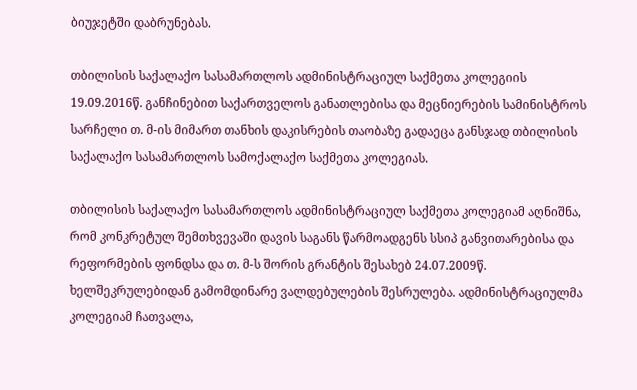ბიუჯეტში დაბრუნებას.

თბილისის საქალაქო სასამართლოს ადმინისტრაციულ საქმეთა კოლეგიის 19.09.2016წ. განჩინებით საქართველოს განათლებისა და მეცნიერების სამინისტროს სარჩელი თ. მ-ის მიმართ თანხის დაკისრების თაობაზე გადაეცა განსჯად თბილისის საქალაქო სასამართლოს სამოქალაქო საქმეთა კოლეგიას.

თბილისის საქალაქო სასამართლოს ადმინისტრაციულ საქმეთა კოლეგიამ აღნიშნა, რომ კონკრეტულ შემთხვევაში დავის საგანს წარმოადგენს სსიპ განვითარებისა და რეფორმების ფონდსა და თ. მ-ს შორის გრანტის შესახებ 24.07.2009წ. ხელშეკრულებიდან გამომდინარე ვალდებულების შესრულება. ადმინისტრაციულმა კოლეგიამ ჩათვალა,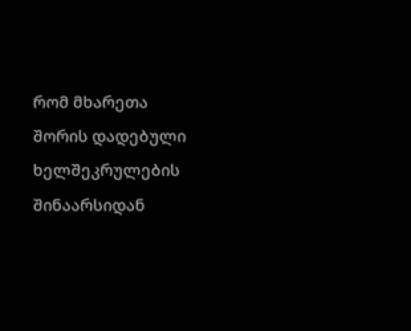რომ მხარეთა შორის დადებული ხელშეკრულების შინაარსიდან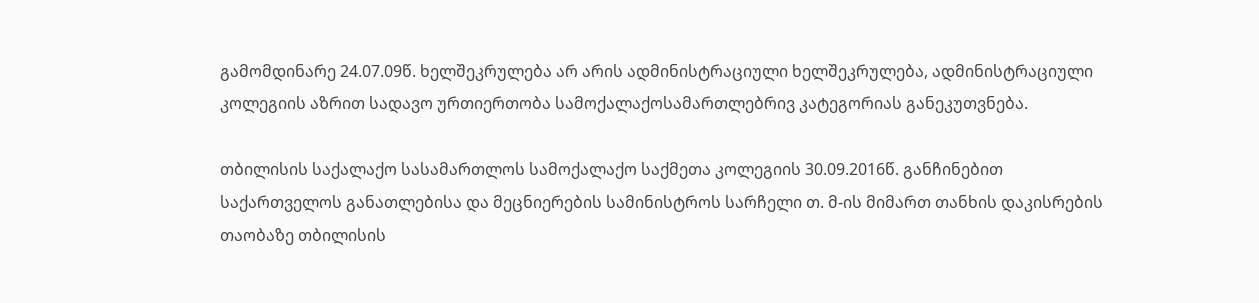გამომდინარე 24.07.09წ. ხელშეკრულება არ არის ადმინისტრაციული ხელშეკრულება, ადმინისტრაციული კოლეგიის აზრით სადავო ურთიერთობა სამოქალაქოსამართლებრივ კატეგორიას განეკუთვნება.

თბილისის საქალაქო სასამართლოს სამოქალაქო საქმეთა კოლეგიის 30.09.2016წ. განჩინებით საქართველოს განათლებისა და მეცნიერების სამინისტროს სარჩელი თ. მ-ის მიმართ თანხის დაკისრების თაობაზე თბილისის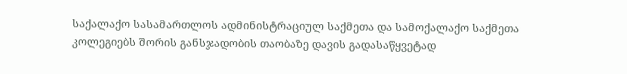საქალაქო სასამართლოს ადმინისტრაციულ საქმეთა და სამოქალაქო საქმეთა კოლეგიებს შორის განსჯადობის თაობაზე დავის გადასაწყვეტად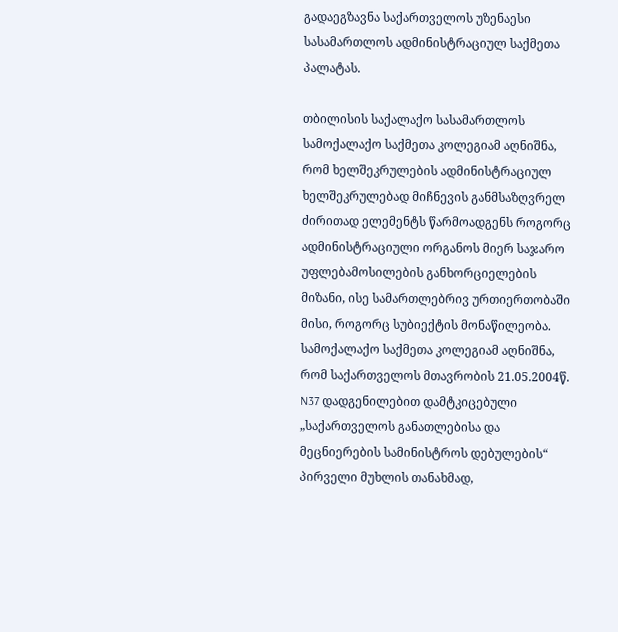გადაეგზავნა საქართველოს უზენაესი სასამართლოს ადმინისტრაციულ საქმეთა პალატას.

თბილისის საქალაქო სასამართლოს სამოქალაქო საქმეთა კოლეგიამ აღნიშნა, რომ ხელშეკრულების ადმინისტრაციულ ხელშეკრულებად მიჩნევის განმსაზღვრელ ძირითად ელემენტს წარმოადგენს როგორც ადმინისტრაციული ორგანოს მიერ საჯარო უფლებამოსილების განხორციელების მიზანი, ისე სამართლებრივ ურთიერთობაში მისი, როგორც სუბიექტის მონაწილეობა. სამოქალაქო საქმეთა კოლეგიამ აღნიშნა, რომ საქართველოს მთავრობის 21.05.2004წ. N37 დადგენილებით დამტკიცებული „საქართველოს განათლებისა და მეცნიერების სამინისტროს დებულების“ პირველი მუხლის თანახმად,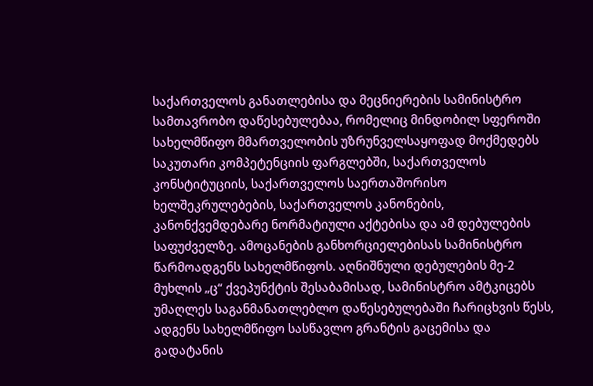საქართველოს განათლებისა და მეცნიერების სამინისტრო სამთავრობო დაწესებულებაა, რომელიც მინდობილ სფეროში სახელმწიფო მმართველობის უზრუნველსაყოფად მოქმედებს საკუთარი კომპეტენციის ფარგლებში, საქართველოს კონსტიტუციის, საქართველოს საერთაშორისო ხელშეკრულებების, საქართველოს კანონების, კანონქვემდებარე ნორმატიული აქტებისა და ამ დებულების საფუძველზე. ამოცანების განხორციელებისას სამინისტრო წარმოადგენს სახელმწიფოს. აღნიშნული დებულების მე-2 მუხლის „ც“ ქვეპუნქტის შესაბამისად, სამინისტრო ამტკიცებს უმაღლეს საგანმანათლებლო დაწესებულებაში ჩარიცხვის წესს, ადგენს სახელმწიფო სასწავლო გრანტის გაცემისა და გადატანის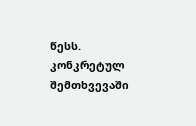წესს. კონკრეტულ შემთხვევაში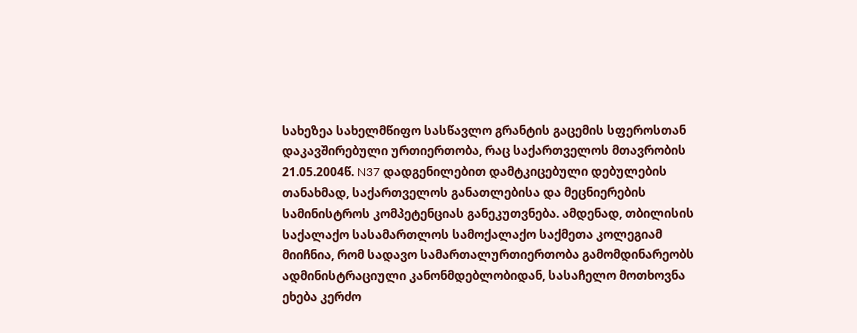სახეზეა სახელმწიფო სასწავლო გრანტის გაცემის სფეროსთან დაკავშირებული ურთიერთობა, რაც საქართველოს მთავრობის 21.05.2004წ. N37 დადგენილებით დამტკიცებული დებულების თანახმად, საქართველოს განათლებისა და მეცნიერების სამინისტროს კომპეტენციას განეკუთვნება. ამდენად, თბილისის საქალაქო სასამართლოს სამოქალაქო საქმეთა კოლეგიამ მიიჩნია, რომ სადავო სამართალურთიერთობა გამომდინარეობს ადმინისტრაციული კანონმდებლობიდან, სასაჩელო მოთხოვნა ეხება კერძო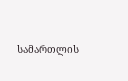სამართლის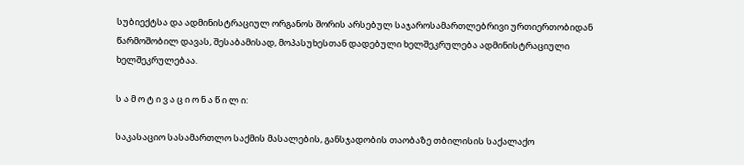სუბიექტსა და ადმინისტრაციულ ორგანოს შორის არსებულ საჯაროსამართლებრივი ურთიერთობიდან წარმოშობილ დავას, შესაბამისად, მოპასუხესთან დადებული ხელშეკრულება ადმინისტრაციული ხელშეკრულებაა.

ს ა მ ო ტ ი ვ ა ც ი ო ნ ა წ ი ლ ი:

საკასაციო სასამართლო საქმის მასალების, განსჯადობის თაობაზე თბილისის საქალაქო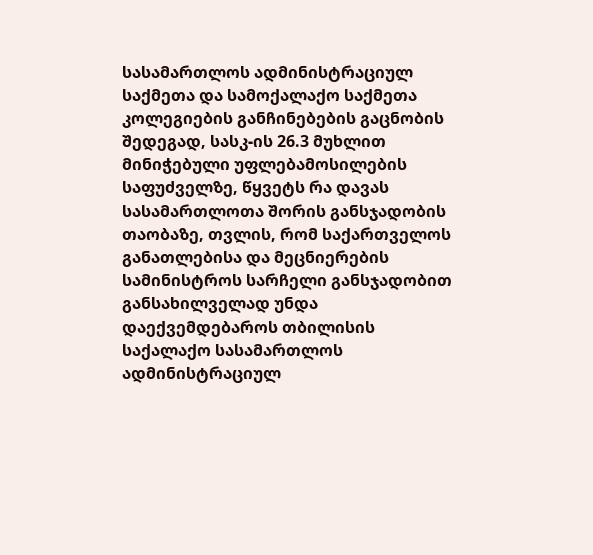სასამართლოს ადმინისტრაციულ საქმეთა და სამოქალაქო საქმეთა კოლეგიების განჩინებების გაცნობის შედეგად, სასკ-ის 26.3 მუხლით მინიჭებული უფლებამოსილების საფუძველზე, წყვეტს რა დავას სასამართლოთა შორის განსჯადობის თაობაზე, თვლის, რომ საქართველოს განათლებისა და მეცნიერების სამინისტროს სარჩელი განსჯადობით განსახილველად უნდა დაექვემდებაროს თბილისის საქალაქო სასამართლოს ადმინისტრაციულ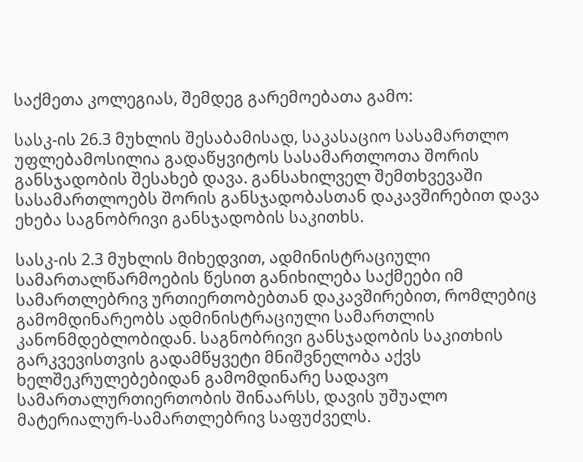საქმეთა კოლეგიას, შემდეგ გარემოებათა გამო:

სასკ-ის 26.3 მუხლის შესაბამისად, საკასაციო სასამართლო უფლებამოსილია გადაწყვიტოს სასამართლოთა შორის განსჯადობის შესახებ დავა. განსახილველ შემთხვევაში სასამართლოებს შორის განსჯადობასთან დაკავშირებით დავა ეხება საგნობრივი განსჯადობის საკითხს.

სასკ-ის 2.3 მუხლის მიხედვით, ადმინისტრაციული სამართალწარმოების წესით განიხილება საქმეები იმ სამართლებრივ ურთიერთობებთან დაკავშირებით, რომლებიც გამომდინარეობს ადმინისტრაციული სამართლის კანონმდებლობიდან. საგნობრივი განსჯადობის საკითხის გარკვევისთვის გადამწყვეტი მნიშვნელობა აქვს ხელშეკრულებებიდან გამომდინარე სადავო სამართალურთიერთობის შინაარსს, დავის უშუალო მატერიალურ-სამართლებრივ საფუძველს.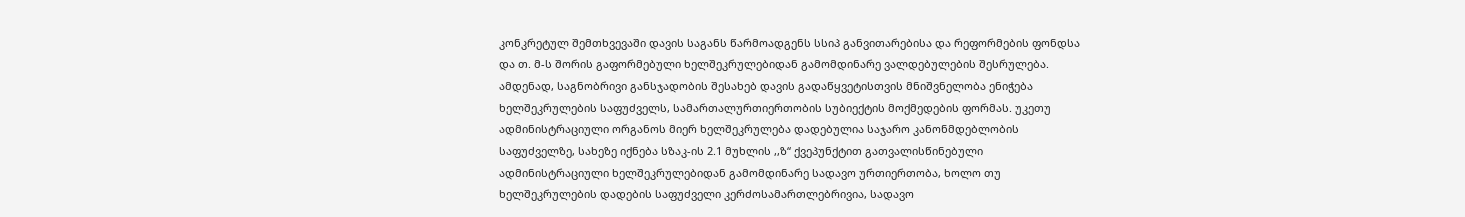კონკრეტულ შემთხვევაში დავის საგანს წარმოადგენს სსიპ განვითარებისა და რეფორმების ფონდსა და თ. მ-ს შორის გაფორმებული ხელშეკრულებიდან გამომდინარე ვალდებულების შესრულება. ამდენად, საგნობრივი განსჯადობის შესახებ დავის გადაწყვეტისთვის მნიშვნელობა ენიჭება ხელშეკრულების საფუძველს, სამართალურთიერთობის სუბიექტის მოქმედების ფორმას. უკეთუ ადმინისტრაციული ორგანოს მიერ ხელშეკრულება დადებულია საჯარო კანონმდებლობის საფუძველზე, სახეზე იქნება სზაკ-ის 2.1 მუხლის ,,ზ“ ქვეპუნქტით გათვალისწინებული ადმინისტრაციული ხელშეკრულებიდან გამომდინარე სადავო ურთიერთობა, ხოლო თუ ხელშეკრულების დადების საფუძველი კერძოსამართლებრივია, სადავო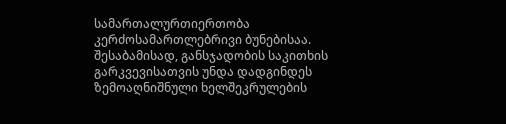სამართალურთიერთობა კერძოსამართლებრივი ბუნებისაა. შესაბამისად, განსჯადობის საკითხის გარკვევისათვის უნდა დადგინდეს ზემოაღნიშნული ხელშეკრულების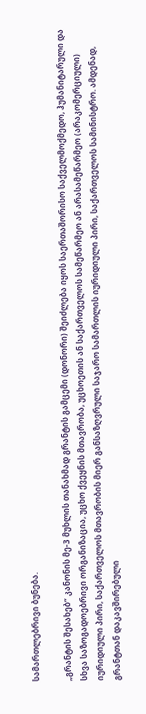სამართლებრივი ბუნება.

„გრანტის შესახებ“ კანონის მე-3 მუხლის თანახმად გრანტის გამცემი (დონორი) შეიძლება იყოს საერთაშორისო საქველმოქმედო, ჰუმანიტარული და სხვა საზოგადოებრივი ორგანიზაცია, უცხო ქვეყნის მთავრობა, უცხოეთის ან საქართველოს სამეწარმეო ან არასამეწარმეო (არაკომერციული) იურიდიული პირი, საქართველოს მთავრობის მიერ განსაზღვრული საჯარო სამართლის იურიდიული პირი, საქართველოს სამინისტრო. ამდენად, გრანტთან დაკავშირებული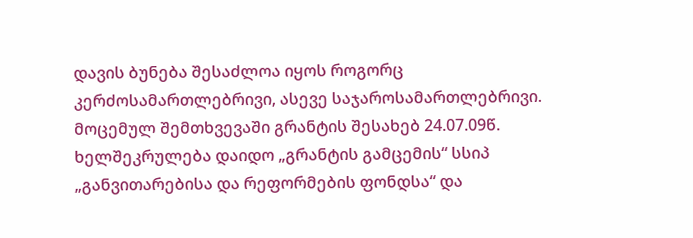დავის ბუნება შესაძლოა იყოს როგორც კერძოსამართლებრივი, ასევე საჯაროსამართლებრივი. მოცემულ შემთხვევაში გრანტის შესახებ 24.07.09წ. ხელშეკრულება დაიდო „გრანტის გამცემის“ სსიპ „განვითარებისა და რეფორმების ფონდსა“ და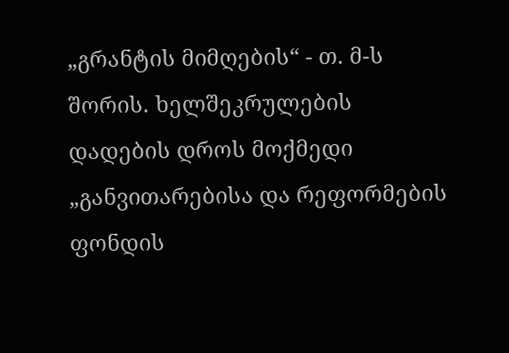„გრანტის მიმღების“ - თ. მ-ს შორის. ხელშეკრულების დადების დროს მოქმედი „განვითარებისა და რეფორმების ფონდის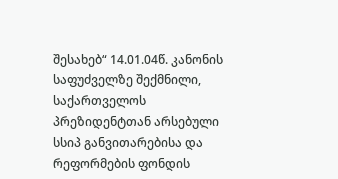შესახებ“ 14.01.04წ. კანონის საფუძველზე შექმნილი, საქართველოს პრეზიდენტთან არსებული სსიპ განვითარებისა და რეფორმების ფონდის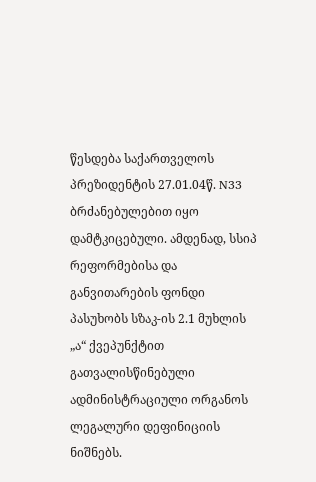წესდება საქართველოს პრეზიდენტის 27.01.04წ. N33 ბრძანებულებით იყო დამტკიცებული. ამდენად, სსიპ რეფორმებისა და განვითარების ფონდი პასუხობს სზაკ-ის 2.1 მუხლის „ა“ ქვეპუნქტით გათვალისწინებული ადმინისტრაციული ორგანოს ლეგალური დეფინიციის ნიშნებს.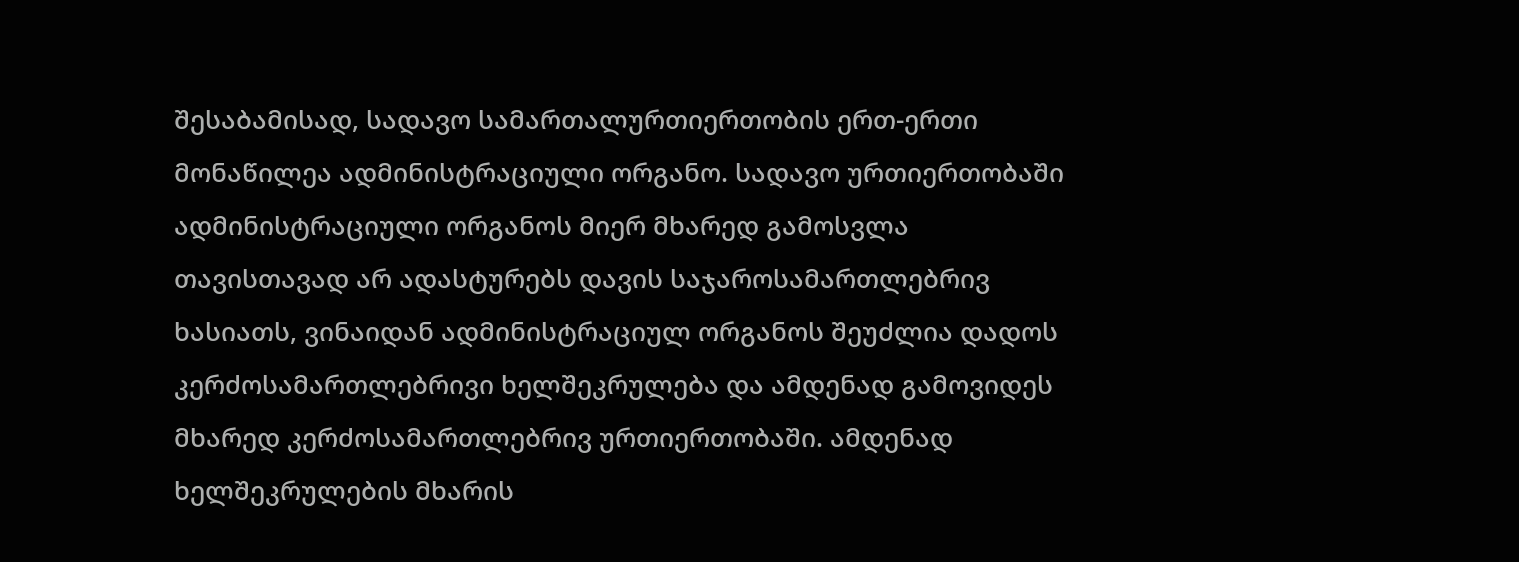შესაბამისად, სადავო სამართალურთიერთობის ერთ-ერთი მონაწილეა ადმინისტრაციული ორგანო. სადავო ურთიერთობაში ადმინისტრაციული ორგანოს მიერ მხარედ გამოსვლა თავისთავად არ ადასტურებს დავის საჯაროსამართლებრივ ხასიათს, ვინაიდან ადმინისტრაციულ ორგანოს შეუძლია დადოს კერძოსამართლებრივი ხელშეკრულება და ამდენად გამოვიდეს მხარედ კერძოსამართლებრივ ურთიერთობაში. ამდენად ხელშეკრულების მხარის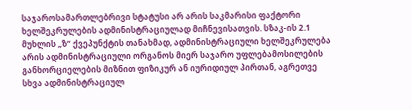საჯაროსამართლებრივი სტატუსი არ არის საკმარისი ფაქტორი ხელშეკრულების ადმინისტრაციულად მიჩნევისათვის. სზაკ-ის 2.1 მუხლის „ზ“ ქვეპუნქტის თანახმად, ადმინისტრაციული ხელშეკრულება არის ადმინისტრაციული ორგანოს მიერ საჯარო უფლებამოსილების განხორციელების მიზნით ფიზიკურ ან იურიდიულ პირთან, აგრეთვე სხვა ადმინისტრაციულ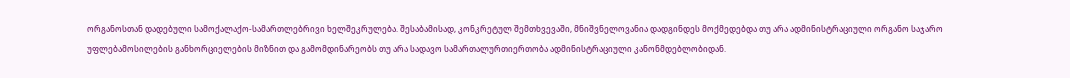ორგანოსთან დადებული სამოქალაქო-სამართლებრივი ხელშეკრულება. შესაბამისად, კონკრეტულ შემთხვევაში, მნიშვნელოვანია დადგინდეს მოქმედებდა თუ არა ადმინისტრაციული ორგანო საჯარო უფლებამოსილების განხორციელების მიზნით და გამომდინარეობს თუ არა სადავო სამართალურთიერთობა ადმინისტრაციული კანონმდებლობიდან.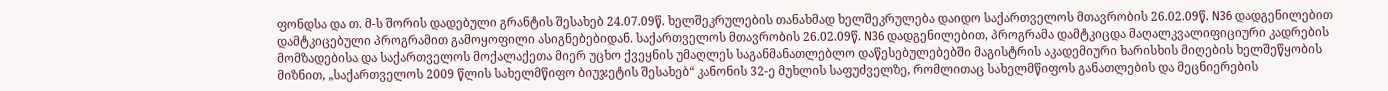ფონდსა და თ. მ-ს შორის დადებული გრანტის შესახებ 24.07.09წ. ხელშეკრულების თანახმად ხელშეკრულება დაიდო საქართველოს მთავრობის 26.02.09წ. N36 დადგენილებით დამტკიცებული პროგრამით გამოყოფილი ასიგნებებიდან. საქართველოს მთავრობის 26.02.09წ. N36 დადგენილებით, პროგრამა დამტკიცდა მაღალკვალიფიციური კადრების მომზადებისა და საქართველოს მოქალაქეთა მიერ უცხო ქვეყნის უმაღლეს საგანმანათლებლო დაწესებულებებში მაგისტრის აკადემიური ხარისხის მიღების ხელშეწყობის მიზნით, „საქართველოს 2009 წლის სახელმწიფო ბიუჯეტის შესახებ“ კანონის 32-ე მუხლის საფუძველზე, რომლითაც სახელმწიფოს განათლების და მეცნიერების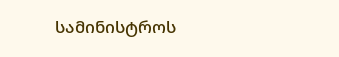სამინისტროს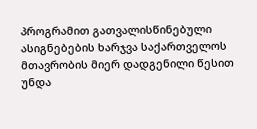პროგრამით გათვალისწინებული ასიგნებების ხარჯვა საქართველოს მთავრობის მიერ დადგენილი წესით უნდა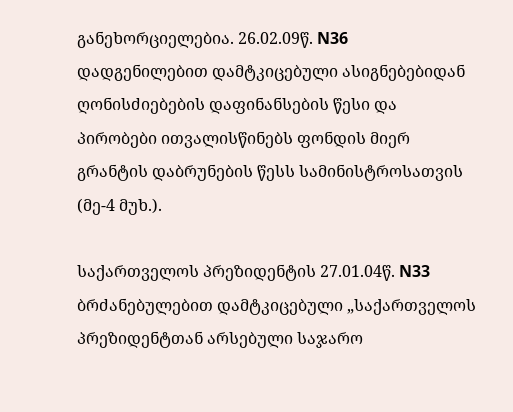განეხორციელებია. 26.02.09წ. N36 დადგენილებით დამტკიცებული ასიგნებებიდან ღონისძიებების დაფინანსების წესი და პირობები ითვალისწინებს ფონდის მიერ გრანტის დაბრუნების წესს სამინისტროსათვის (მე-4 მუხ.).

საქართველოს პრეზიდენტის 27.01.04წ. N33 ბრძანებულებით დამტკიცებული „საქართველოს პრეზიდენტთან არსებული საჯარო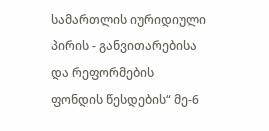სამართლის იურიდიული პირის - განვითარებისა და რეფორმების ფონდის წესდების“ მე-6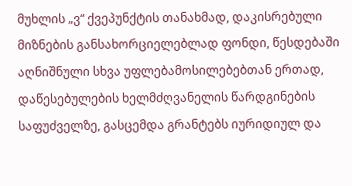მუხლის „ვ“ ქვეპუნქტის თანახმად, დაკისრებული მიზნების განსახორციელებლად ფონდი, წესდებაში აღნიშნული სხვა უფლებამოსილებებთან ერთად, დაწესებულების ხელმძღვანელის წარდგინების საფუძველზე, გასცემდა გრანტებს იურიდიულ და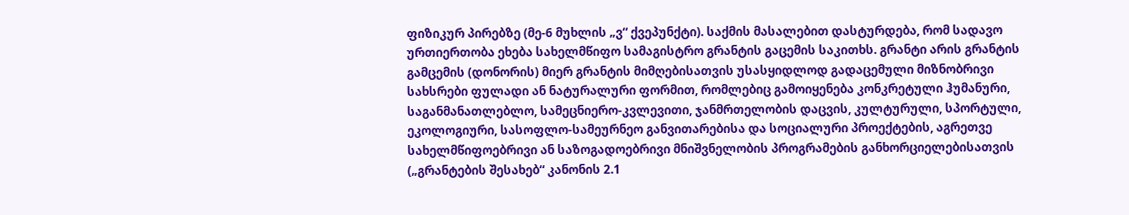ფიზიკურ პირებზე (მე-6 მუხლის „ვ“ ქვეპუნქტი). საქმის მასალებით დასტურდება, რომ სადავო ურთიერთობა ეხება სახელმწიფო სამაგისტრო გრანტის გაცემის საკითხს. გრანტი არის გრანტის გამცემის (დონორის) მიერ გრანტის მიმღებისათვის უსასყიდლოდ გადაცემული მიზნობრივი სახსრები ფულადი ან ნატურალური ფორმით, რომლებიც გამოიყენება კონკრეტული ჰუმანური, საგანმანათლებლო, სამეცნიერო-კვლევითი, ჯანმრთელობის დაცვის, კულტურული, სპორტული, ეკოლოგიური, სასოფლო-სამეურნეო განვითარებისა და სოციალური პროექტების, აგრეთვე სახელმწიფოებრივი ან საზოგადოებრივი მნიშვნელობის პროგრამების განხორციელებისათვის („გრანტების შესახებ“ კანონის 2.1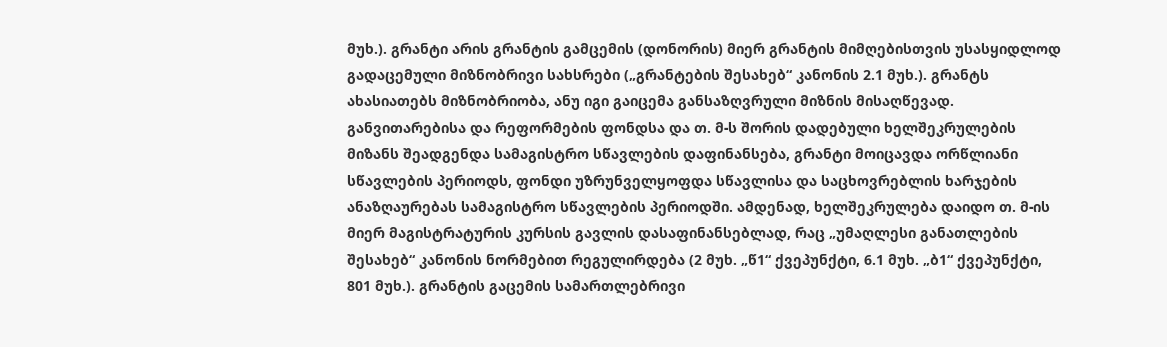მუხ.). გრანტი არის გრანტის გამცემის (დონორის) მიერ გრანტის მიმღებისთვის უსასყიდლოდ გადაცემული მიზნობრივი სახსრები („გრანტების შესახებ“ კანონის 2.1 მუხ.). გრანტს ახასიათებს მიზნობრიობა, ანუ იგი გაიცემა განსაზღვრული მიზნის მისაღწევად. განვითარებისა და რეფორმების ფონდსა და თ. მ-ს შორის დადებული ხელშეკრულების მიზანს შეადგენდა სამაგისტრო სწავლების დაფინანსება, გრანტი მოიცავდა ორწლიანი სწავლების პერიოდს, ფონდი უზრუნველყოფდა სწავლისა და საცხოვრებლის ხარჯების ანაზღაურებას სამაგისტრო სწავლების პერიოდში. ამდენად, ხელშეკრულება დაიდო თ. მ-ის მიერ მაგისტრატურის კურსის გავლის დასაფინანსებლად, რაც „უმაღლესი განათლების შესახებ“ კანონის ნორმებით რეგულირდება (2 მუხ. „წ1“ ქვეპუნქტი, 6.1 მუხ. „ბ1“ ქვეპუნქტი, 801 მუხ.). გრანტის გაცემის სამართლებრივი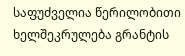საფუძველია წერილობითი ხელშეკრულება გრანტის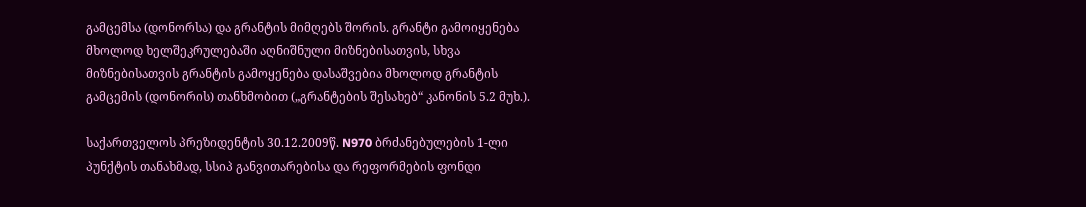გამცემსა (დონორსა) და გრანტის მიმღებს შორის. გრანტი გამოიყენება მხოლოდ ხელშეკრულებაში აღნიშნული მიზნებისათვის, სხვა მიზნებისათვის გრანტის გამოყენება დასაშვებია მხოლოდ გრანტის გამცემის (დონორის) თანხმობით („გრანტების შესახებ“ კანონის 5.2 მუხ.).

საქართველოს პრეზიდენტის 30.12.2009წ. N970 ბრძანებულების 1-ლი პუნქტის თანახმად, სსიპ განვითარებისა და რეფორმების ფონდი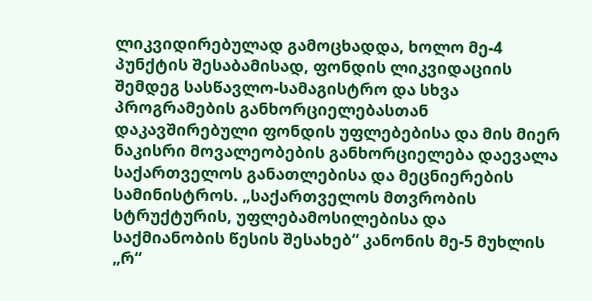ლიკვიდირებულად გამოცხადდა, ხოლო მე-4 პუნქტის შესაბამისად, ფონდის ლიკვიდაციის შემდეგ სასწავლო-სამაგისტრო და სხვა პროგრამების განხორციელებასთან დაკავშირებული ფონდის უფლებებისა და მის მიერ ნაკისრი მოვალეობების განხორციელება დაევალა საქართველოს განათლებისა და მეცნიერების სამინისტროს. „საქართველოს მთვრობის სტრუქტურის, უფლებამოსილებისა და საქმიანობის წესის შესახებ“ კანონის მე-5 მუხლის „რ“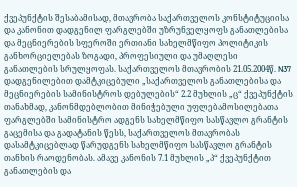ქვეპუნქტის შესაბამისად, მთავრობა საქართველოს კონსტიტუციისა და კანონით დადგენილ ფარგლებში უზრუნველყოფს განათლებისა და მეცნიერების სფეროში ერთიანი სახელმწიფო პოლიტიკის განხორციელებას ზოგადი, პროფესიული და უმაღლესი განათლების სრულყოფას. საქართველოს მთავრობის 21.05.2004წ. N37 დადგენილებით დამტკიცებული „საქართველოს განათლებისა და მეცნიერების სამინისტროს დებულების“ 2.2 მუხლის „ც“ ქვეპუნქტის თანახმად, კანონმდებლობით მინიჭებული უფლებამოსილებათა ფარგლებში სამინისტრო ადგენს სახელმწიფო სასწავლო გრანტის გაცემისა და გადატანის წესს, საქართველოს მთავრობას დასამტკიცებლად წარუდგენს სახელმწიფო სასწავლო გრანტის თანხის რაოდენობას. ამავე კანონის 7.1 მუხლის „პ“ ქვეპუნქტით განათლების და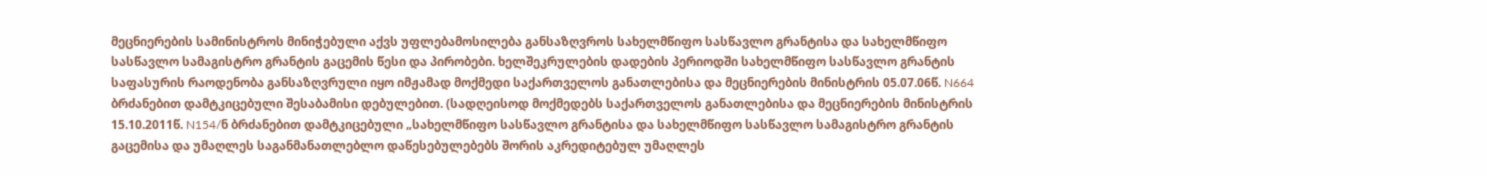მეცნიერების სამინისტროს მინიჭებული აქვს უფლებამოსილება განსაზღვროს სახელმწიფო სასწავლო გრანტისა და სახელმწიფო სასწავლო სამაგისტრო გრანტის გაცემის წესი და პირობები. ხელშეკრულების დადების პერიოდში სახელმწიფო სასწავლო გრანტის საფასურის რაოდენობა განსაზღვრული იყო იმჟამად მოქმედი საქართველოს განათლებისა და მეცნიერების მინისტრის 05.07.06წ. N664 ბრძანებით დამტკიცებული შესაბამისი დებულებით. (სადღეისოდ მოქმედებს საქართველოს განათლებისა და მეცნიერების მინისტრის 15.10.2011წ. N154/ნ ბრძანებით დამტკიცებული „სახელმწიფო სასწავლო გრანტისა და სახელმწიფო სასწავლო სამაგისტრო გრანტის გაცემისა და უმაღლეს საგანმანათლებლო დაწესებულებებს შორის აკრედიტებულ უმაღლეს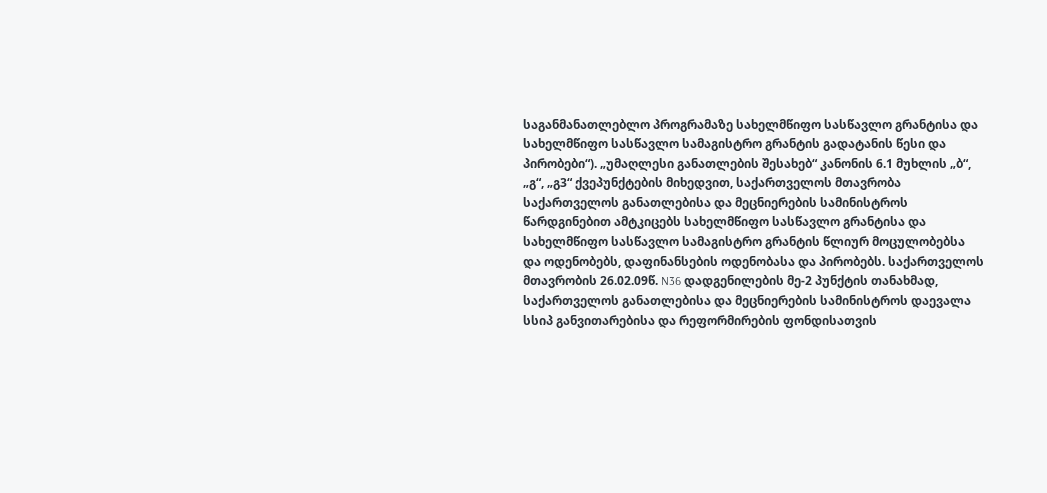საგანმანათლებლო პროგრამაზე სახელმწიფო სასწავლო გრანტისა და სახელმწიფო სასწავლო სამაგისტრო გრანტის გადატანის წესი და პირობები“). „უმაღლესი განათლების შესახებ“ კანონის 6.1 მუხლის „ბ“, „გ“, „გ3“ ქვეპუნქტების მიხედვით, საქართველოს მთავრობა საქართველოს განათლებისა და მეცნიერების სამინისტროს წარდგინებით ამტკიცებს სახელმწიფო სასწავლო გრანტისა და სახელმწიფო სასწავლო სამაგისტრო გრანტის წლიურ მოცულობებსა და ოდენობებს, დაფინანსების ოდენობასა და პირობებს. საქართველოს მთავრობის 26.02.09წ. N36 დადგენილების მე-2 პუნქტის თანახმად, საქართველოს განათლებისა და მეცნიერების სამინისტროს დაევალა სსიპ განვითარებისა და რეფორმირების ფონდისათვის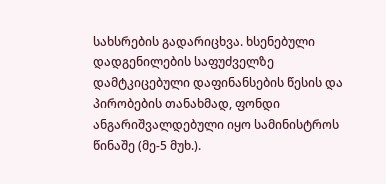სახსრების გადარიცხვა. ხსენებული დადგენილების საფუძველზე დამტკიცებული დაფინანსების წესის და პირობების თანახმად, ფონდი ანგარიშვალდებული იყო სამინისტროს წინაშე (მე-5 მუხ.).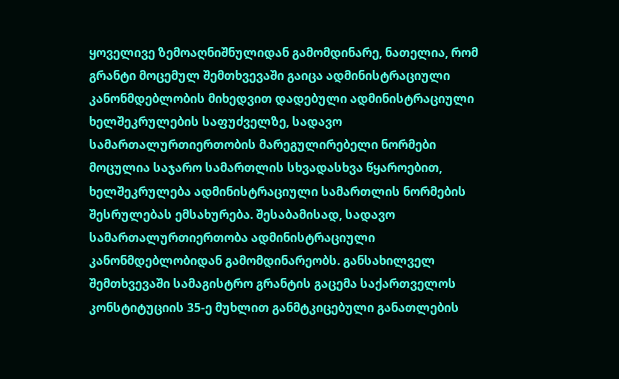ყოველივე ზემოაღნიშნულიდან გამომდინარე, ნათელია, რომ გრანტი მოცემულ შემთხვევაში გაიცა ადმინისტრაციული კანონმდებლობის მიხედვით დადებული ადმინისტრაციული ხელშეკრულების საფუძველზე, სადავო სამართალურთიერთობის მარეგულირებელი ნორმები მოცულია საჯარო სამართლის სხვადასხვა წყაროებით, ხელშეკრულება ადმინისტრაციული სამართლის ნორმების შესრულებას ემსახურება. შესაბამისად, სადავო სამართალურთიერთობა ადმინისტრაციული კანონმდებლობიდან გამომდინარეობს. განსახილველ შემთხვევაში სამაგისტრო გრანტის გაცემა საქართველოს კონსტიტუციის 35-ე მუხლით განმტკიცებული განათლების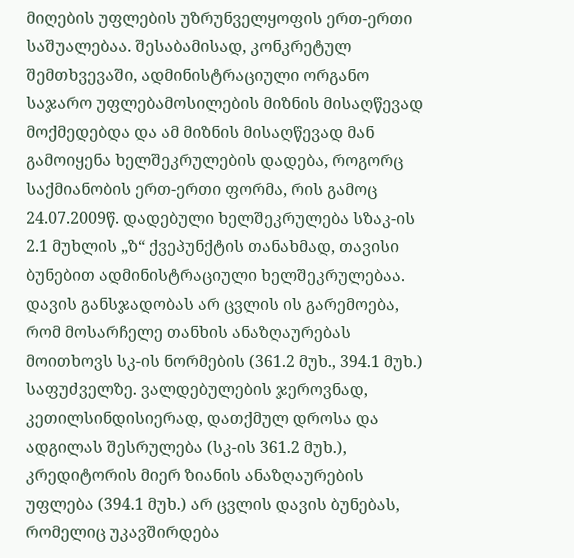მიღების უფლების უზრუნველყოფის ერთ-ერთი საშუალებაა. შესაბამისად, კონკრეტულ შემთხვევაში, ადმინისტრაციული ორგანო საჯარო უფლებამოსილების მიზნის მისაღწევად მოქმედებდა და ამ მიზნის მისაღწევად მან გამოიყენა ხელშეკრულების დადება, როგორც საქმიანობის ერთ-ერთი ფორმა, რის გამოც 24.07.2009წ. დადებული ხელშეკრულება სზაკ-ის 2.1 მუხლის „ზ“ ქვეპუნქტის თანახმად, თავისი ბუნებით ადმინისტრაციული ხელშეკრულებაა. დავის განსჯადობას არ ცვლის ის გარემოება, რომ მოსარჩელე თანხის ანაზღაურებას მოითხოვს სკ-ის ნორმების (361.2 მუხ., 394.1 მუხ.) საფუძველზე. ვალდებულების ჯეროვნად, კეთილსინდისიერად, დათქმულ დროსა და ადგილას შესრულება (სკ-ის 361.2 მუხ.), კრედიტორის მიერ ზიანის ანაზღაურების უფლება (394.1 მუხ.) არ ცვლის დავის ბუნებას, რომელიც უკავშირდება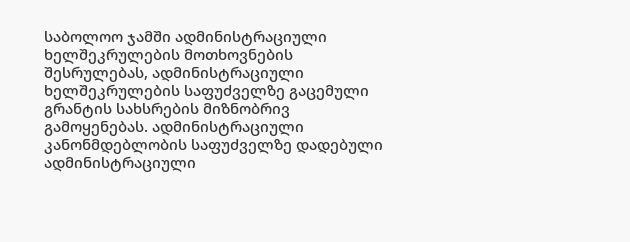საბოლოო ჯამში ადმინისტრაციული ხელშეკრულების მოთხოვნების შესრულებას, ადმინისტრაციული ხელშეკრულების საფუძველზე გაცემული გრანტის სახსრების მიზნობრივ გამოყენებას. ადმინისტრაციული კანონმდებლობის საფუძველზე დადებული ადმინისტრაციული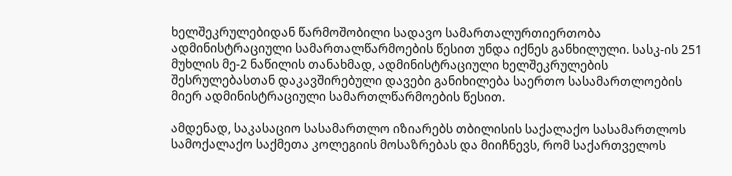ხელშეკრულებიდან წარმოშობილი სადავო სამართალურთიერთობა ადმინისტრაციული სამართალწარმოების წესით უნდა იქნეს განხილული. სასკ-ის 251 მუხლის მე-2 ნაწილის თანახმად, ადმინისტრაციული ხელშეკრულების შესრულებასთან დაკავშირებული დავები განიხილება საერთო სასამართლოების მიერ ადმინისტრაციული სამართლწარმოების წესით.

ამდენად, საკასაციო სასამართლო იზიარებს თბილისის საქალაქო სასამართლოს სამოქალაქო საქმეთა კოლეგიის მოსაზრებას და მიიჩნევს, რომ საქართველოს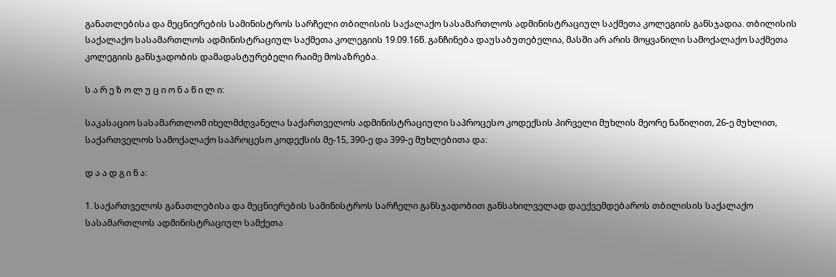განათლებისა და მეცნიერების სამინისტროს სარჩელი თბილისის საქალაქო სასამართლოს ადმინისტრაციულ საქმეთა კოლეგიის განსჯადია. თბილისის საქალაქო სასამართლოს ადმინისტრაციულ საქმეთა კოლეგიის 19.09.16წ. განჩინება დაუსაბუთებელია, მასში არ არის მოყვანილი სამოქალაქო საქმეთა კოლეგიის განსჯადობის დამადასტურებელი რაიმე მოსაზრება.

ს ა რ ე ზ ო ლ უ ც ი ო ნ ა წ ი ლ ი:

საკასაციო სასამართლომ იხელმძღვანელა საქართველოს ადმინისტრაციული საპროცესო კოდექსის პირველი მუხლის მეორე ნაწილით, 26-ე მუხლით, საქართველოს სამოქალაქო საპროცესო კოდექსის მე-15, 390-ე და 399-ე მუხლებითა და:

დ ა ა დ გ ი ნ ა:

1. საქართველოს განათლებისა და მეცნიერების სამინისტროს სარჩელი განსჯადობით განსახილველად დაექვემდებაროს თბილისის საქალაქო სასამართლოს ადმინისტრაციულ სამქეთა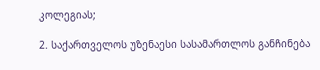კოლეგიას;

2. საქართველოს უზენაესი სასამართლოს განჩინება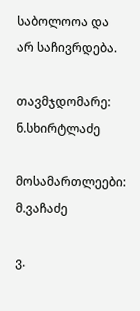საბოლოოა და არ საჩივრდება.

თავმჯდომარე: ნ.სხირტლაძე

მოსამართლეები: მ.ვაჩაძე

ვ.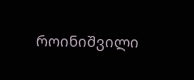როინიშვილი